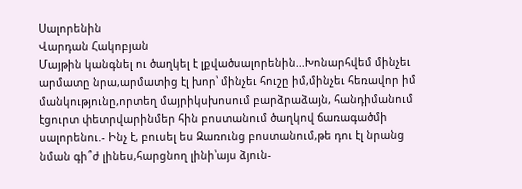Սալորենին
Վարդան Հակոբյան
Մայթին կանգնել ու ծաղկել է լքվածսալորենին...Խոնարհվեմ մինչեւ արմատը նրա,արմատից էլ խոր՝ մինչեւ հուշը իմ,մինչեւ հեռավոր իմ մանկությունը,որտեղ մայրիկսխոսում բարձրաձայն, հանդիմանում էցուրտ փետրվարինմեր հին բոստանում ծաղկով ճառագածմի սալորենու.- Ինչ է, բուսել ես Զառունց բոստանում,թե դու էլ նրանց նման գի՞ժ լինես,հարցնող լինի՝այս ձյուն-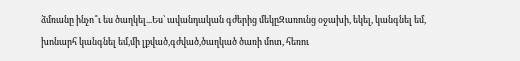ձմռանը ինչո՞ւ ես ծաղկել...Ես՝ ավանդական գժերից մեկըԶառունց օջախի, եկել, կանգնել եմ, խոնարհ կանգնել եմ,մի լքված,գժված,ծաղկած ծառի մոտ, հեռու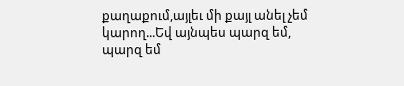քաղաքում,այլեւ մի քայլ անել չեմ կարող...Եվ այնպես պարզ եմ, պարզ եմ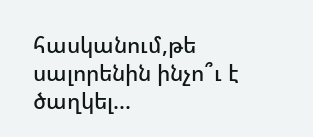հասկանում,թե սալորենին ինչո՞ւ է ծաղկել...